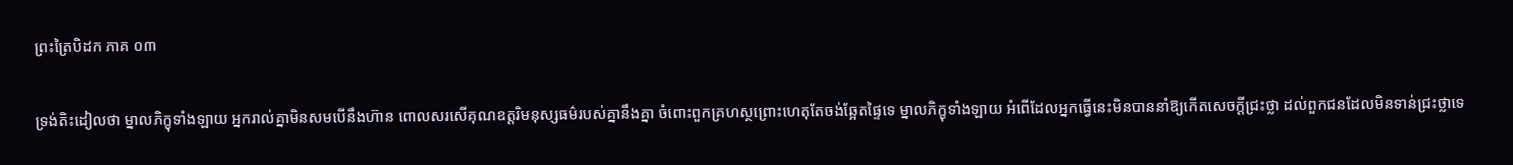ព្រះត្រៃបិដក ភាគ ០៣

ទ្រង់តិះដៀលថា ម្នាលភិក្ខុទាំងឡាយ អ្នករាល់គ្នាមិនសមបើនឹងហ៊ាន ពោលសរសើគុណឧត្ដរិមនុស្សធម៌របស់គ្នានឹងគ្នា ចំពោះពួកគ្រហស្ថព្រោះហេតុតែចង់ឆ្អែតផ្ទៃទេ ម្នាលភិក្ខុទាំងឡាយ អំពើដែលអ្នកធ្វើនេះមិនបាននាំឱ្យកើតសេចក្ដីជ្រះថ្លា ដល់ពួកជនដែលមិនទាន់ជ្រះថ្លាទេ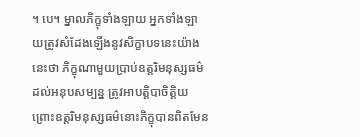។ បេ។ ម្នាលភិក្ខុទាំងឡាយ អ្នកទាំងឡាយត្រូវសំដែងឡើងនូវសិក្ខាបទនេះយ៉ាងនេះថា ភិក្ខុណាមួយប្រាប់ឧត្ដរិមនុស្សធម៌ ដល់អនុបសម្បន្ន ត្រូវអាបត្ដិបាចិត្ដិយ ព្រោះឧត្ដរិមនុស្សធម៌នោះភិក្ខុបានពិតមែន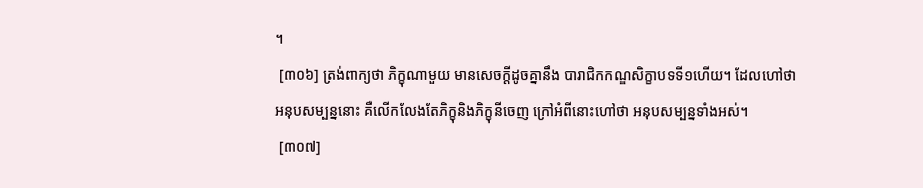។
 [៣០៦] ត្រង់ពាក្យថា ភិក្ខុណាមួយ មានសេចក្ដីដូចគ្នានឹង បារាជិកកណ្ឌសិក្ខាបទទី១ហើយ។ ដែលហៅថា អនុបសម្បន្ននោះ គឺលើកលែងតែភិក្ខុនិងភិក្ខុនីចេញ ក្រៅអំពីនោះហៅថា អនុបសម្បន្នទាំងអស់។
 [៣០៧]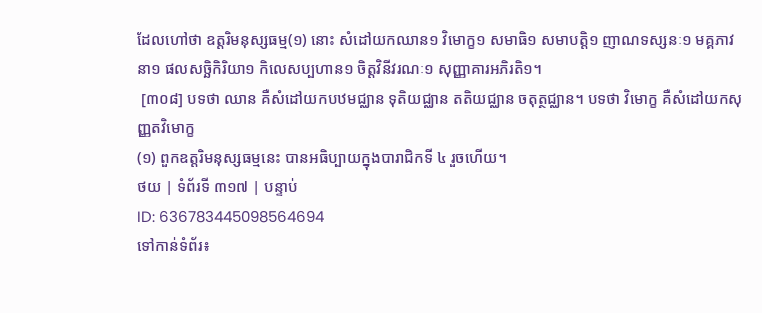ដែលហៅថា ឧត្ដរិមនុស្សធម្ម(១) នោះ សំដៅយកឈាន១ វិមោក្ខ១ សមាធិ១ សមាបត្ដិ១ ញាណទស្សនៈ១ មគ្គភាវនា១ ផលសច្ឆិកិរិយា១ កិលេសប្បហាន១ ចិត្ដវិនីវរណៈ១ សុញ្ញាគារអភិរតិ១។
 [៣០៨] បទថា ឈាន គឺសំដៅយកបឋមជ្ឈាន ទុតិយជ្ឈាន តតិយជ្ឈាន ចតុត្ថជ្ឈាន។ បទថា វិមោក្ខ គឺសំដៅយកសុញ្ញតវិមោក្ខ
(១) ពួកឧត្ដរិមនុស្សធម្មនេះ បានអធិប្បាយក្នុងបារាជិកទី ៤ រួចហើយ។
ថយ | ទំព័រទី ៣១៧ | បន្ទាប់
ID: 636783445098564694
ទៅកាន់ទំព័រ៖